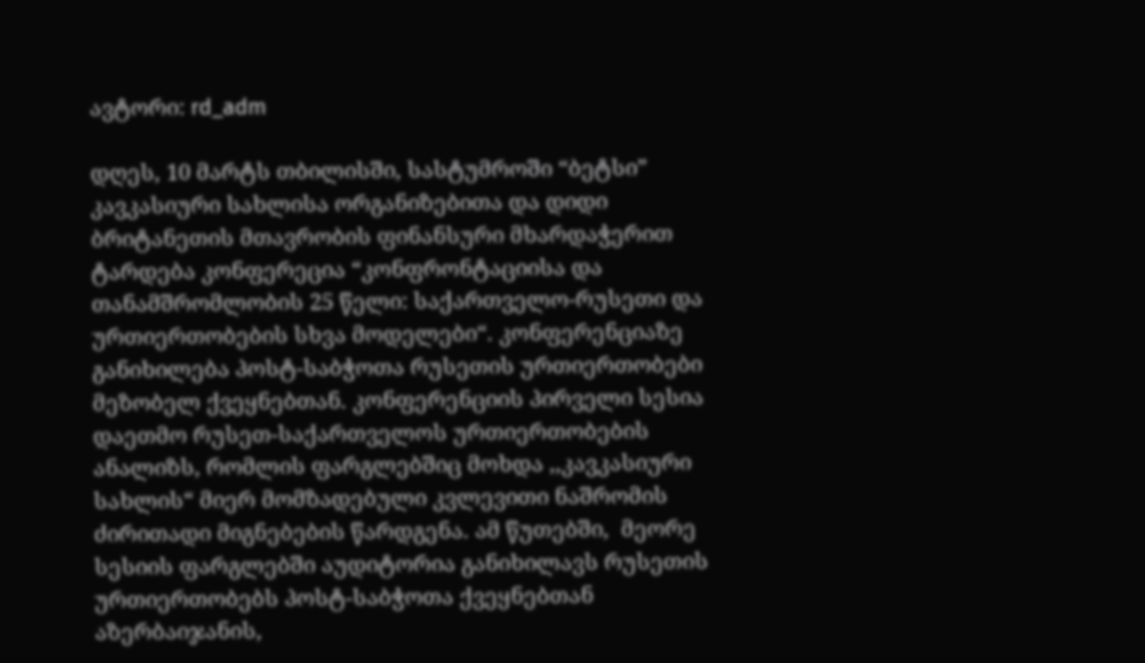ავტორი: rd_adm

დღეს, 10 მარტს თბილისში, სასტუმროში “ბეტსი” კავკასიური სახლისა ორგანიზებითა და დიდი ბრიტანეთის მთავრობის ფინანსური მხარდაჭერით ტარდება კონფერეცია “კონფრონტაციისა და თანამშრომლობის 25 წელი: საქართველო-რუსეთი და ურთიერთობების სხვა მოდელები“. კონფერენციაზე განიხილება პოსტ-საბჭოთა რუსეთის ურთიერთობები მეზობელ ქვეყნებთან. კონფერენციის პირველი სესია დაეთმო რუსეთ-საქართველოს ურთიერთობების ანალიზს, რომლის ფარგლებშიც მოხდა ,,კავკასიური სახლის“ მიერ მომზადებული კვლევითი ნაშრომის ძირითადი მიგნებების წარდგენა. ამ წუთებში,  მეორე სესიის ფარგლებში აუდიტორია განიხილავს რუსეთის ურთიერთობებს პოსტ-საბჭოთა ქვეყნებთან აზერბაიჯანის,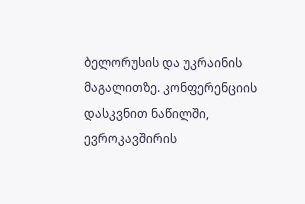ბელორუსის და უკრაინის მაგალითზე. კონფერენციის დასკვნით ნაწილში, ევროკავშირის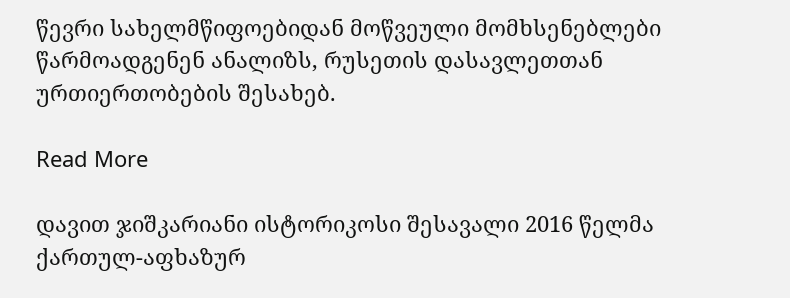წევრი სახელმწიფოებიდან მოწვეული მომხსენებლები წარმოადგენენ ანალიზს, რუსეთის დასავლეთთან ურთიერთობების შესახებ.

Read More

დავით ჯიშკარიანი ისტორიკოსი შესავალი 2016 წელმა ქართულ-აფხაზურ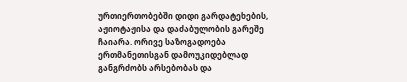ურთიერთობებში დიდი გარდატეხების, აჟიოტაჟისა და დაძაბულობის გარეშე ჩაიარა. ორივე საზოგადოება ერთმანეთისგან დამოუკიდებლად განგრძობს არსებობას და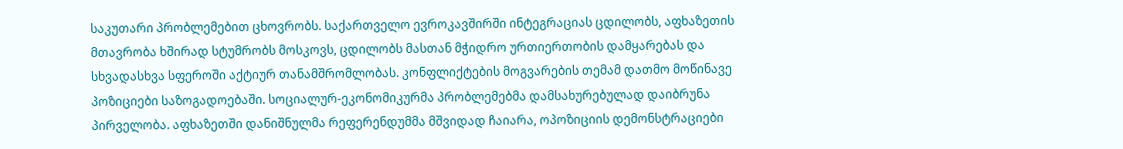საკუთარი პრობლემებით ცხოვრობს. საქართველო ევროკავშირში ინტეგრაციას ცდილობს, აფხაზეთის მთავრობა ხშირად სტუმრობს მოსკოვს, ცდილობს მასთან მჭიდრო ურთიერთობის დამყარებას და სხვადასხვა სფეროში აქტიურ თანამშრომლობას. კონფლიქტების მოგვარების თემამ დათმო მოწინავე პოზიციები საზოგადოებაში. სოციალურ-ეკონომიკურმა პრობლემებმა დამსახურებულად დაიბრუნა პირველობა. აფხაზეთში დანიშნულმა რეფერენდუმმა მშვიდად ჩაიარა, ოპოზიციის დემონსტრაციები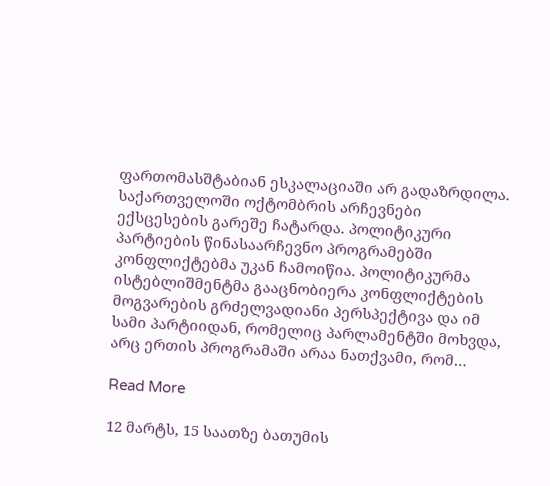ფართომასშტაბიან ესკალაციაში არ გადაზრდილა. საქართველოში ოქტომბრის არჩევნები ექსცესების გარეშე ჩატარდა. პოლიტიკური პარტიების წინასაარჩევნო პროგრამებში კონფლიქტებმა უკან ჩამოიწია. პოლიტიკურმა ისტებლიშმენტმა გააცნობიერა კონფლიქტების მოგვარების გრძელვადიანი პერსპექტივა და იმ სამი პარტიიდან, რომელიც პარლამენტში მოხვდა, არც ერთის პროგრამაში არაა ნათქვამი, რომ…

Read More

12 მარტს, 15 საათზე ბათუმის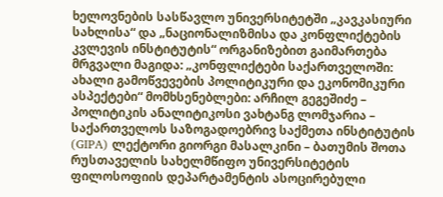ხელოვნების სასწავლო უნივერსიტეტში „კავკასიური სახლისა“ და „ნაციონალიზმისა და კონფლიქტების კვლევის ინსტიტუტის“ ორგანიზებით გაიმართება მრგვალი მაგიდა: „კონფლიქტები საქართველოში: ახალი გამოწვევების პოლიტიკური და ეკონომიკური ასპექტები“ მომხსენებლები: არჩილ გეგეშიძე – პოლიტიკის ანალიტიკოსი ვახტანგ ლომჯარია – საქართველოს საზოგადოებრივ საქმეთა ინსტიტუტის (GIPA) ლექტორი გიორგი მასალკინი – ბათუმის შოთა რუსთაველის სახელმწიფო უნივერსიტეტის ფილოსოფიის დეპარტამენტის ასოცირებული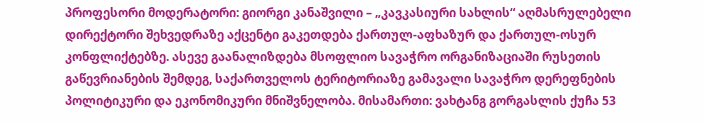პროფესორი მოდერატორი: გიორგი კანაშვილი – „კავკასიური სახლის“ აღმასრულებელი დირექტორი შეხვედრაზე აქცენტი გაკეთდება ქართულ-აფხაზურ და ქართულ-ოსურ კონფლიქტებზე. ასევე გაანალიზდება მსოფლიო სავაჭრო ორგანიზაციაში რუსეთის გაწევრიანების შემდეგ, საქართველოს ტერიტორიაზე გამავალი სავაჭრო დერეფნების პოლიტიკური და ეკონომიკური მნიშვნელობა. მისამართი: ვახტანგ გორგასლის ქუჩა 53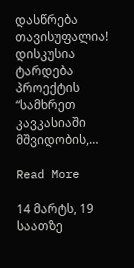დასწრება თავისუფალია! დისკუსია ტარდება პროექტის “სამხრეთ კავკასიაში მშვიდობის,…

Read More

14 მარტს, 19 საათზე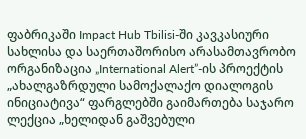ფაბრიკაში Impact Hub Tbilisi-ში კავკასიური სახლისა და საერთაშორისო არასამთავრობო ორგანიზაცია „International Alert”-ის პროექტის „ახალგაზრდული სამოქალაქო დიალოგის ინიციატივა“ ფარგლებში გაიმართება საჯარო ლექცია „ხელიდან გაშვებული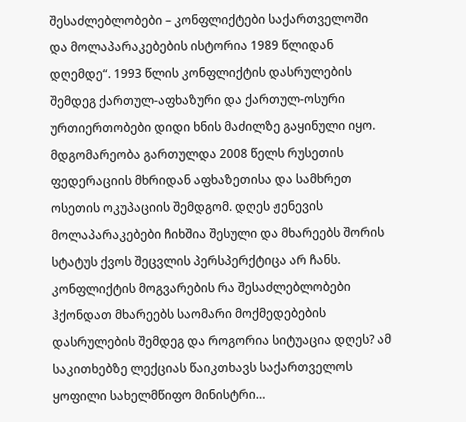შესაძლებლობები – კონფლიქტები საქართველოში და მოლაპარაკებების ისტორია 1989 წლიდან დღემდე“. 1993 წლის კონფლიქტის დასრულების შემდეგ ქართულ-აფხაზური და ქართულ-ოსური ურთიერთობები დიდი ხნის მაძილზე გაყინული იყო. მდგომარეობა გართულდა 2008 წელს რუსეთის ფედერაციის მხრიდან აფხაზეთისა და სამხრეთ ოსეთის ოკუპაციის შემდგომ. დღეს ჟენევის მოლაპარაკებები ჩიხშია შესული და მხარეებს შორის სტატუს ქვოს შეცვლის პერსპერქტიცა არ ჩანს. კონფლიქტის მოგვარების რა შესაძლებლობები ჰქონდათ მხარეებს საომარი მოქმედებების დასრულების შემდეგ და როგორია სიტუაცია დღეს? ამ საკითხებზე ლექციას წაიკთხავს საქართველოს ყოფილი სახელმწიფო მინისტრი…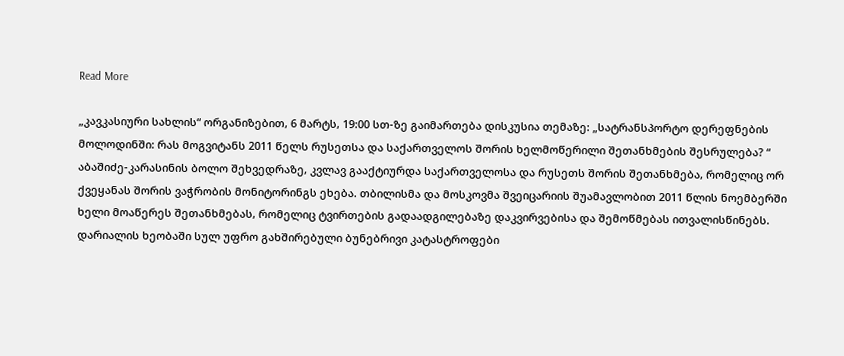Read More

„კავკასიური სახლის“ ორგანიზებით, 6 მარტს, 19:00 სთ-ზე გაიმართება დისკუსია თემაზე: „სატრანსპორტო დერეფნების მოლოდინში: რას მოგვიტანს 2011 წელს რუსეთსა და საქართველოს შორის ხელმოწერილი შეთანხმების შესრულება? “ აბაშიძე-კარასინის ბოლო შეხვედრაზე, კვლავ გააქტიურდა საქართველოსა და რუსეთს შორის შეთანხმება, რომელიც ორ ქვეყანას შორის ვაჭრობის მონიტორინგს ეხება. თბილისმა და მოსკოვმა შვეიცარიის შუამავლობით 2011 წლის ნოემბერში ხელი მოაწერეს შეთანხმებას, რომელიც ტვირთების გადაადგილებაზე დაკვირვებისა და შემოწმებას ითვალისწინებს. დარიალის ხეობაში სულ უფრო გახშირებული ბუნებრივი კატასტროფები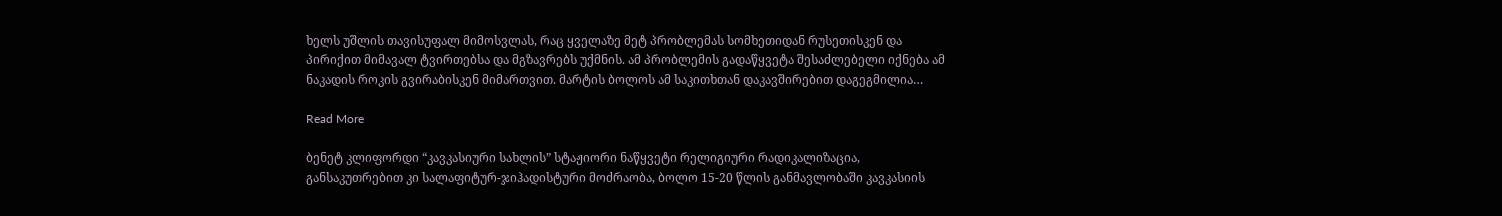ხელს უშლის თავისუფალ მიმოსვლას, რაც ყველაზე მეტ პრობლემას სომხეთიდან რუსეთისკენ და პირიქით მიმავალ ტვირთებსა და მგზავრებს უქმნის. ამ პრობლემის გადაწყვეტა შესაძლებელი იქნება ამ ნაკადის როკის გვირაბისკენ მიმართვით. მარტის ბოლოს ამ საკითხთან დაკავშირებით დაგეგმილია…

Read More

ბენეტ კლიფორდი “კავკასიური სახლის” სტაჟიორი ნაწყვეტი რელიგიური რადიკალიზაცია, განსაკუთრებით კი სალაფიტურ-ჯიჰადისტური მოძრაობა, ბოლო 15-20 წლის განმავლობაში კავკასიის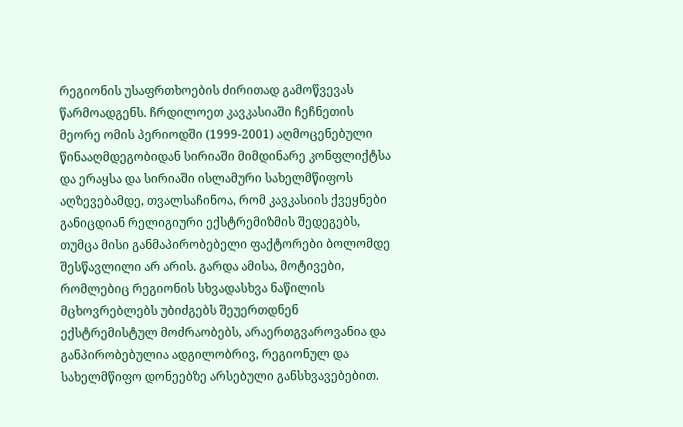რეგიონის უსაფრთხოების ძირითად გამოწვევას წარმოადგენს. ჩრდილოეთ კავკასიაში ჩეჩნეთის მეორე ომის პერიოდში (1999-2001) აღმოცენებული წინააღმდეგობიდან სირიაში მიმდინარე კონფლიქტსა და ერაყსა და სირიაში ისლამური სახელმწიფოს აღზევებამდე, თვალსაჩინოა, რომ კავკასიის ქვეყნები განიცდიან რელიგიური ექსტრემიზმის შედეგებს, თუმცა მისი განმაპირობებელი ფაქტორები ბოლომდე შესწავლილი არ არის. გარდა ამისა, მოტივები, რომლებიც რეგიონის სხვადასხვა ნაწილის მცხოვრებლებს უბიძგებს შეუერთდნენ ექსტრემისტულ მოძრაობებს, არაერთგვაროვანია და განპირობებულია ადგილობრივ, რეგიონულ და სახელმწიფო დონეებზე არსებული განსხვავებებით.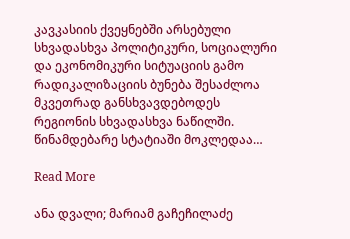კავკასიის ქვეყნებში არსებული სხვადასხვა პოლიტიკური, სოციალური და ეკონომიკური სიტუაციის გამო რადიკალიზაციის ბუნება შესაძლოა მკვეთრად განსხვავდებოდეს რეგიონის სხვადასხვა ნაწილში. წინამდებარე სტატიაში მოკლედაა…

Read More

ანა დვალი; მარიამ გაჩეჩილაძე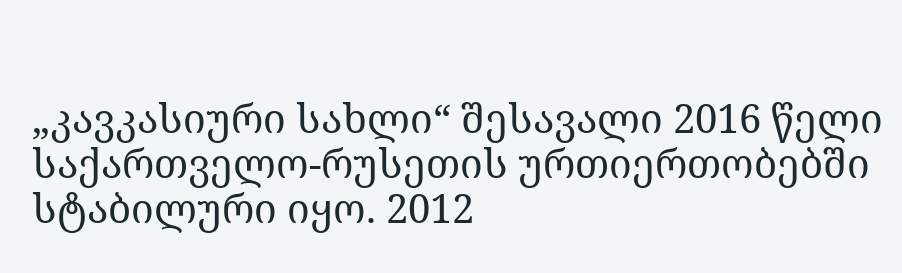„კავკასიური სახლი“ შესავალი 2016 წელი საქართველო-რუსეთის ურთიერთობებში სტაბილური იყო. 2012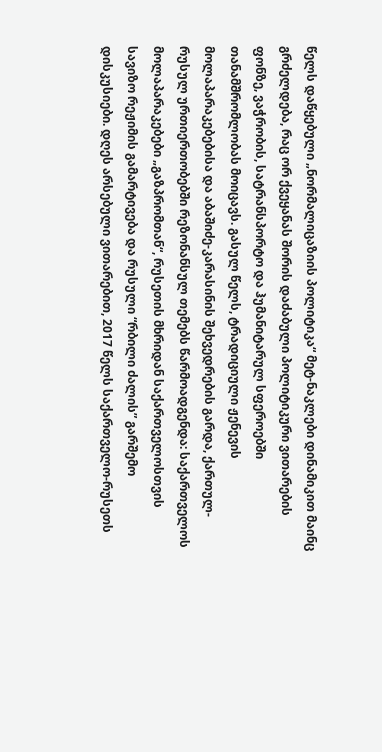წელს დაწყებული „ნორმალიცაზიის პოლიტიკა“ მეტ-ნაკლები დინამიკით მაინც გრძელდება, რაც ორ ქვეყანას შორის დაძაბული პოლიტიკური ვითარების ფონზე, ვაჭრობის, სატრანსპორტო და ჰუმანიტარულ სფეროებში თანამშრომლობას მოიცავს. გასულ წელს, ტრადიციული ჟენევის მოლაპარაკებებისა და აბაშიძე-კარასინის შეხვედრების გარდა, ქართულ-რუსულ ურთიერთობებში რეზონანსულ თემებს წარმოადგენდა: საქართველოს მოლაპარაკებები „გაზპრომთან“, რუსეთის მხრიდან საქართველოსთვის სავიზო რეჟიმის გამარტივება და რუსული “რბილი ძალის” გარშემო დისკუსიები. დღეს არსებული ვითარებით, 2017 წელს საქართველო-რუსეთს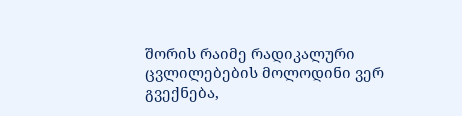შორის რაიმე რადიკალური ცვლილებების მოლოდინი ვერ გვექნება,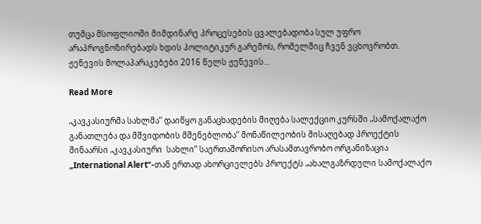თუმცა მსოფლიოში მიმდინარე პროცესების ცვალებადობა სულ უფრო არაპროგნოზირებადს ხდის პოლიტიკურ გარემოს, რომელშიც ჩვენ ვცხოვრობთ.   ჟენევის მოლაპარაკებები 2016 წელს ჟენევის…

Read More

„კავკასიურმა სახლმა“ დაიწყო განაცხადების მიღება სალექციო კურსში „სამოქალაქო განათლება და მშვიდობის მშენებლობა“ მონაწილეობის მისაღებად პროექტის შინაარსი „კავკასიური  სახლი“ საერთაშორისო არასამთავრობო ორგანიზაცია „International Alert“-თან ერთად ახორციელებს პროექტს „ახალგაზრდული სამოქალაქო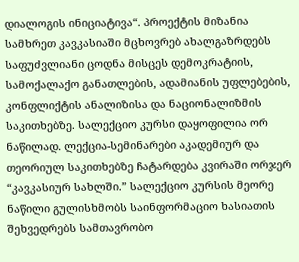დიალოგის ინიციატივა“. პროექტის მიზანია სამხრეთ კავკასიაში მცხოვრებ ახალგაზრდებს საფუძვლიანი ცოდნა მისცეს დემოკრატიის, სამოქალაქო განათლების, ადამიანის უფლებების, კონფლიქტის ანალიზისა და ნაციონალიზმის საკითხებზე. სალექციო კურსი დაყოფილია ორ ნაწილად. ლექცია-სემინარები აკადემიურ და თეორიულ საკითხებზე ჩატარდება კვირაში ორჯერ “კავკასიურ სახლში.” სალექციო კურსის მეორე ნაწილი გულისხმობს საინფორმაციო ხასიათის შეხვედრებს სამთავრობო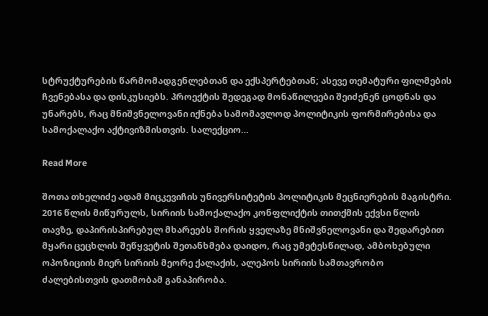სტრუქტურების წარმომადგენლებთან და ექსპერტებთან; ასევე თემატური ფილმების ჩვენებასა და დისკუსიებს. პროექტის შედეგად მონაწილეები შეიძენენ ცოდნას და უნარებს, რაც მნიშვნელოვანი იქნება სამომავლოდ პოლიტიკის ფორმირებისა და სამოქალაქო აქტივიზმისთვის. სალექციო…

Read More

შოთა თხელიძე ადამ მიცკევიჩის უნივერსიტეტის პოლიტიკის მეცნიერების მაგისტრი. 2016 წლის მიწურულს, სირიის სამოქალაქო კონფლიქტის თითქმის ექვსი წლის თავზე, დაპირისპირებულ მხარეებს შორის ყველაზე მნიშვნელოვანი და შედარებით მყარი ცეცხლის შეწყვეტის შეთანხმება დაიდო, რაც უმეტესწილად, ამბოხებული ოპოზიციის მიერ სირიის მეორე ქალაქის, ალეპოს სირიის სამთავრობო ძალებისთვის დათმობამ განაპირობა.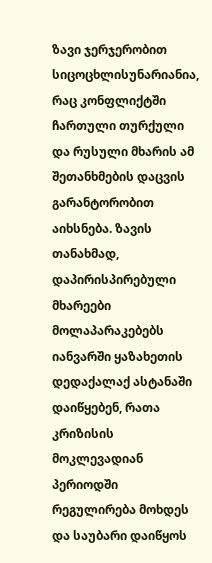ზავი ჯერჯერობით სიცოცხლისუნარიანია, რაც კონფლიქტში ჩართული თურქული და რუსული მხარის ამ შეთანხმების დაცვის გარანტორობით აიხსნება. ზავის თანახმად, დაპირისპირებული მხარეები მოლაპარაკებებს იანვარში ყაზახეთის დედაქალაქ ასტანაში დაიწყებენ, რათა კრიზისის მოკლევადიან პერიოდში რეგულირება მოხდეს და საუბარი დაიწყოს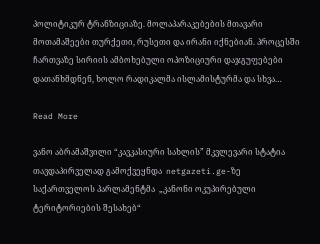პოლიტიკურ ტრანზიციაზე. მოლაპარაკებების მთავარი მოთამაშეები თურქეთი, რუსეთი და ირანი იქნებიან. პროცესში ჩართვაზე სირიის ამბოხებული ოპოზიციური დაჯგუფებები დათანხმდნენ, ხოლო რადიკალმა ისლამისტურმა და სხვა…

Read More

ვანო აბრამაშვილი “კავკასიური სახლის” მკვლევარი სტატია თავდაპირველად გამოქვეყნდა  netgazeti.ge-ზე საქართველოს პარლამენტმა  „კანონი ოკუპირებული ტერიტორიების შესახებ“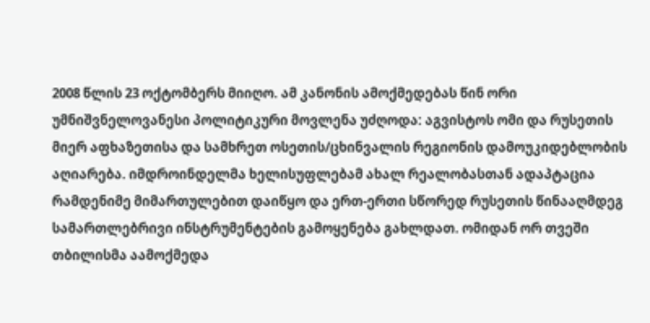2008 წლის 23 ოქტომბერს მიიღო. ამ კანონის ამოქმედებას წინ ორი უმნიშვნელოვანესი პოლიტიკური მოვლენა უძღოდა: აგვისტოს ომი და რუსეთის მიერ აფხაზეთისა და სამხრეთ ოსეთის/ცხინვალის რეგიონის დამოუკიდებლობის აღიარება. იმდროინდელმა ხელისუფლებამ ახალ რეალობასთან ადაპტაცია რამდენიმე მიმართულებით დაიწყო და ერთ-ერთი სწორედ რუსეთის წინააღმდეგ სამართლებრივი ინსტრუმენტების გამოყენება გახლდათ. ომიდან ორ თვეში თბილისმა აამოქმედა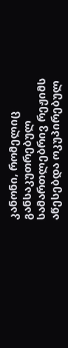კანონი, რომელიც განსაკუთრებულ სამართლებრივ რეჟიმს აწესებდა ოკუპირებულ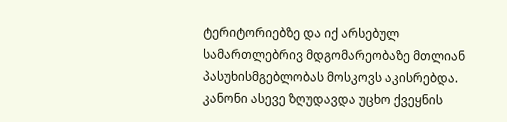ტერიტორიებზე და იქ არსებულ სამართლებრივ მდგომარეობაზე მთლიან პასუხისმგებლობას მოსკოვს აკისრებდა. კანონი ასევე ზღუდავდა უცხო ქვეყნის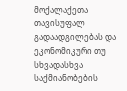მოქალაქეთა თავისუფალ გადაადგილებას და ეკონომიკური თუ სხვადასხვა საქმიანობების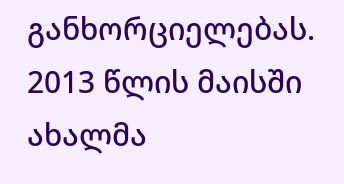განხორციელებას. 2013 წლის მაისში ახალმა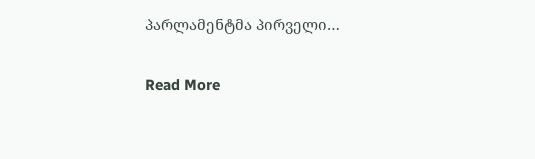პარლამენტმა პირველი…

Read More